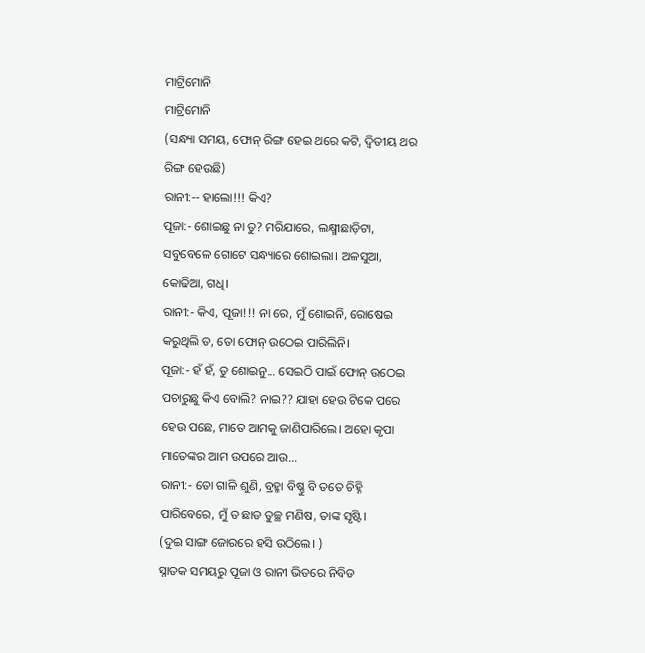ମାଟ୍ରିମୋନି
ମାଟ୍ରିମୋନି
(ସନ୍ଧ୍ୟା ସମୟ, ଫୋନ୍ ରିଙ୍ଗ ହେଇ ଥରେ କଟି, ଦ୍ଵିତୀୟ ଥର ରିଙ୍ଗ ହେଉଛି)
ରାନୀ:-- ହାଲୋ!!! କିଏ?
ପୂଜା:- ଶୋଇଛୁ ନା ତୁ? ମରିଯାରେ, ଲକ୍ଷ୍ମୀଛାଡ଼ିଟା, ସବୁବେଳେ ଗୋଟେ ସନ୍ଧ୍ୟାରେ ଶୋଇଲା। ଅଳସୁଆ, କୋଢିଆ, ଗଧି।
ରାନୀ:- କିଏ, ପୂଜା!!! ନା ରେ, ମୁଁ ଶୋଇନି, ରୋଷେଇ କରୁଥିଲି ତ, ତୋ ଫୋନ୍ ଉଠେଇ ପାରିଲିନି।
ପୂଜା:- ହଁ ହଁ, ତୁ ଶୋଇନୁ... ସେଇଠି ପାଇଁ ଫୋନ୍ ଉଠେଇ ପଚାରୁଛୁ କିଏ ବୋଲି? ନାଇ?? ଯାହା ହେଉ ଟିକେ ପରେ ହେଉ ପଛେ, ମାତେ ଆମକୁ ଜାଣିପାରିଲେ। ଅହୋ କୃପା ମାତେଙ୍କର ଆମ ଉପରେ ଆଉ...
ରାନୀ:- ତୋ ଗାଳି ଶୁଣି, ବ୍ରହ୍ମା ବିଷ୍ଣୁ ବି ତତେ ଚିହ୍ନି ପାରିବେରେ, ମୁଁ ତ ଛାଡ ତୁଚ୍ଛ ମଣିଷ, ତାଙ୍କ ସୃଷ୍ଟି।
(ଦୁଇ ସାଙ୍ଗ ଜୋରରେ ହସି ଉଠିଲେ। )
ସ୍ନାତକ ସମୟରୁ ପୂଜା ଓ ରାନୀ ଭିତରେ ନିବିଡ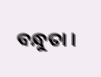ବନ୍ଧୁତା ।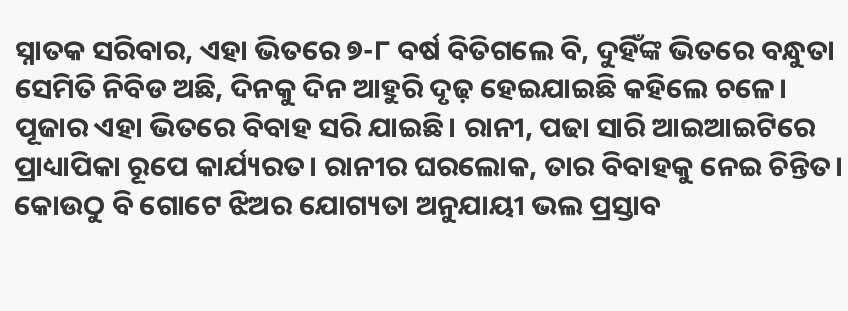ସ୍ନାତକ ସରିବାର, ଏହା ଭିତରେ ୭-୮ ବର୍ଷ ବିତିଗଲେ ବି, ଦୁହିଁଙ୍କ ଭିତରେ ବନ୍ଧୁତା ସେମିତି ନିବିଡ ଅଛି, ଦିନକୁ ଦିନ ଆହୁରି ଦୃଢ଼ ହେଇଯାଇଛି କହିଲେ ଚଳେ। ପୂଜାର ଏହା ଭିତରେ ବିବାହ ସରି ଯାଇଛି। ରାନୀ, ପଢା ସାରି ଆଇଆଇଟିରେ ପ୍ରାଧ୍ୟାପିକା ରୂପେ କାର୍ଯ୍ୟରତ। ରାନୀର ଘରଲୋକ, ତାର ବିବାହକୁ ନେଇ ଚିନ୍ତିତ। କୋଉଠୁ ବି ଗୋଟେ ଝିଅର ଯୋଗ୍ୟତା ଅନୁଯାୟୀ ଭଲ ପ୍ରସ୍ତାବ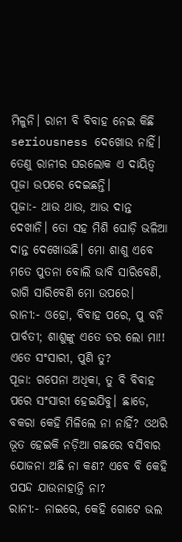ମିଳୁନି। ରାନୀ ବି ବିବାହ ନେଇ କିଛି seriousness ଦେଖୋଉ ନାହିଁ। ତେଣୁ ରାନୀର ଘରଲୋକ ଏ ଦାୟିତ୍ଵ ପୂଜା ଉପରେ ଦେଇଛନ୍ତି।
ପୂଜା:- ଥାଉ ଥାଉ, ଆଉ ଦାନ୍ତ ଦେଖାନି। ତୋ ସହ ମିଶି ଘୋଡ଼ି ଭଳିଆ ଦାନ୍ତ ଦେଖୋଉଛି। ମୋ ଶାଶୁ ଏବେ ମତେ ପୁତନା ବୋଲି ଭାବି ସାରିବେଣି, ରାଗି ସାରିବେଣି ମୋ ଉପରେ।
ରାନୀ:- ଓହୋ, ବିବାହ ପରେ, ପୁ ବନି ପାର୍ବତୀ; ଶାଶୁଙ୍କୁ ଏତେ ଡର ଲୋ ମା!! ଏତେ ସଂସାରୀ, ପୁଣି ତୁ?
ପୂଜା: ଗପେନା ଅଧିକା, ତୁ ବି ବିବାହ ପରେ ସଂସାରୀ ହେଇଯିବୁ। ଛାଡେ, ବକରା କେହି ମିଳିଲେ ନା ନାହିଁ? ଓଥରି ଭୂତ ହେଇକି ନଡ଼ିଆ ଗଛରେ ବସିବାର ଯୋଜନା ଅଛି ନା କଣ? ଏବେ ବି କେହି ପସନ୍ଦ ଯାଉନାହାନ୍ତି ନା?
ରାନୀ:- ନାଇରେ, କେହି ଗୋଟେ ଭଲ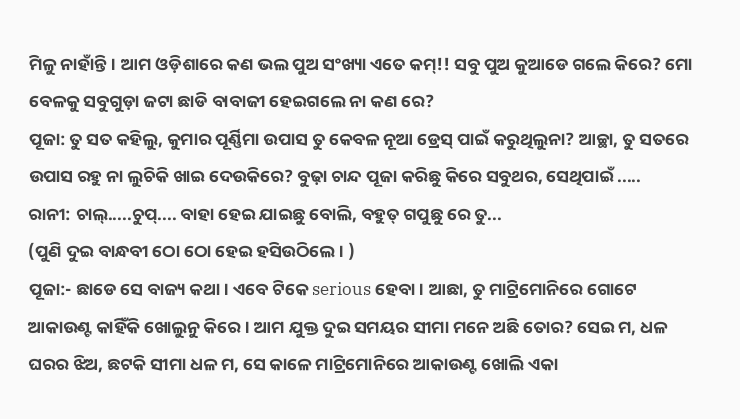ମିଳୁ ନାହାଁନ୍ତି। ଆମ ଓଡ଼ିଶାରେ କଣ ଭଲ ପୁଅ ସଂଖ୍ୟା ଏତେ କମ୍!! ସବୁ ପୁଅ କୁଆଡେ ଗଲେ କିରେ? ମୋ ବେଳକୁ ସବୁଗୁଡ଼ା ଜଟା ଛାଡି ବାବାଜୀ ହେଇଗଲେ ନା କଣ ରେ?
ପୂଜା: ତୁ ସତ କହିଲୁ, କୁମାର ପୂର୍ଣ୍ଣିମା ଉପାସ ତୁ କେବଳ ନୂଆ ଡ୍ରେସ୍ ପାଇଁ କରୁଥିଲୁନା? ଆଚ୍ଛା, ତୁ ସତରେ ଉପାସ ରହୁ ନା ଲୁଚିକି ଖାଇ ଦେଉକିରେ? ବୁଢ଼ା ଚାନ୍ଦ ପୂଜା କରିଛୁ କିରେ ସବୁଥର, ସେଥିପାଇଁ .....
ରାନୀ: ଚାଲ୍.....ଚୁପ୍.... ବାହା ହେଇ ଯାଇଛୁ ବୋଲି, ବହୁତ୍ ଗପୁଛୁ ରେ ତୁ...
(ପୁଣି ଦୁଇ ବାନ୍ଧବୀ ଠୋ ଠୋ ହେଇ ହସିଉଠିଲେ। )
ପୂଜା:- ଛାଡେ ସେ ବାଜ୍ୟ କଥା। ଏବେ ଟିକେ serious ହେବା। ଆଛା, ତୁ ମାଟ୍ରିମୋନିରେ ଗୋଟେ ଆକାଉଣ୍ଟ କାହିଁକି ଖୋଲୁନୁ କିରେ। ଆମ ଯୁକ୍ତ ଦୁଇ ସମୟର ସୀମା ମନେ ଅଛି ତୋର? ସେଇ ମ, ଧଳ ଘରର ଝିଅ, ଛଟକି ସୀମା ଧଳ ମ, ସେ କାଳେ ମାଟ୍ରିମୋନିରେ ଆକାଉଣ୍ଟ ଖୋଲି ଏକା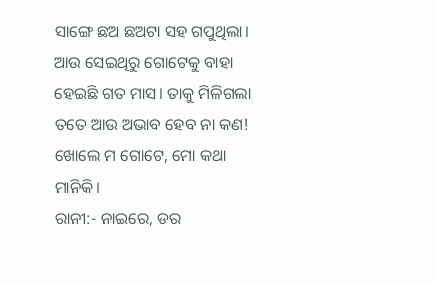ସାଙ୍ଗେ ଛଅ ଛଅଟା ସହ ଗପୁଥିଲା। ଆଉ ସେଇଥିରୁ ଗୋଟେକୁ ବାହା ହେଇଛି ଗତ ମାସ। ତାକୁ ମିଳିଗଲା ତତେ ଆଉ ଅଭାବ ହେବ ନା କଣ! ଖୋଲେ ମ ଗୋଟେ, ମୋ କଥା ମାନିକି।
ରାନୀ:- ନାଇରେ, ଡର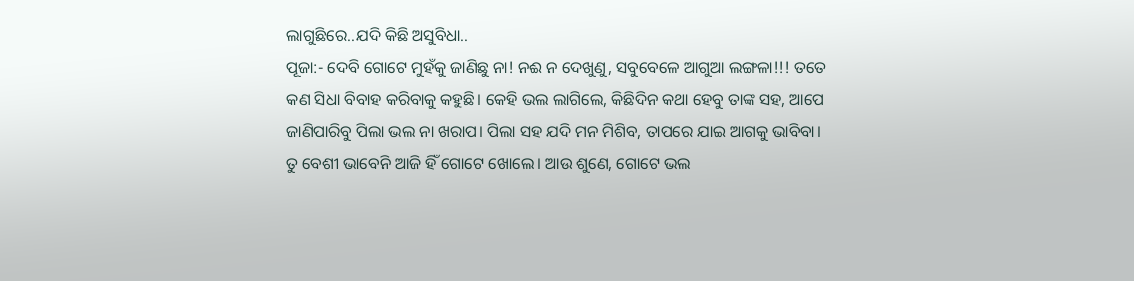ଲାଗୁଛିରେ..ଯଦି କିଛି ଅସୁବିଧା..
ପୂଜା:- ଦେବି ଗୋଟେ ମୁହଁକୁ ଜାଣିଛୁ ନା! ନଈ ନ ଦେଖୁଣୁ, ସବୁବେଳେ ଆଗୁଆ ଲଙ୍ଗଳା!!! ତତେ କଣ ସିଧା ବିବାହ କରିବାକୁ କହୁଛି। କେହି ଭଲ ଲାଗିଲେ, କିଛିଦିନ କଥା ହେବୁ ତାଙ୍କ ସହ, ଆପେ ଜାଣିପାରିବୁ ପିଲା ଭଲ ନା ଖରାପ। ପିଲା ସହ ଯଦି ମନ ମିଶିବ, ତାପରେ ଯାଇ ଆଗକୁ ଭାବିବା। ତୁ ବେଶୀ ଭାବେନି ଆଜି ହିଁ ଗୋଟେ ଖୋଲେ। ଆଉ ଶୁଣେ, ଗୋଟେ ଭଲ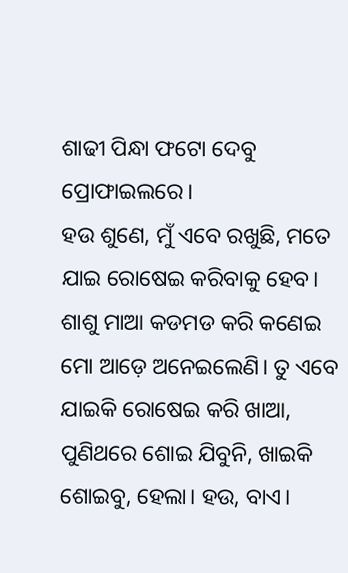ଶାଢୀ ପିନ୍ଧା ଫଟୋ ଦେବୁ ପ୍ରୋଫାଇଲରେ।
ହଉ ଶୁଣେ, ମୁଁ ଏବେ ରଖୁଛି, ମତେ ଯାଇ ରୋଷେଇ କରିବାକୁ ହେବ। ଶାଶୁ ମାଆ କଡମଡ କରି କଣେଇ ମୋ ଆଡ଼େ ଅନେଇଲେଣି। ତୁ ଏବେ ଯାଇକି ରୋଷେଇ କରି ଖାଆ, ପୁଣିଥରେ ଶୋଇ ଯିବୁନି, ଖାଇକି ଶୋଇବୁ, ହେଲା। ହଉ, ବାଏ।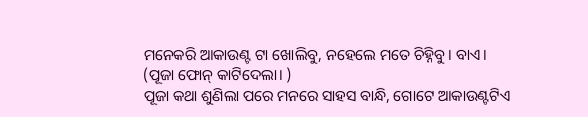ମନେକରି ଆକାଉଣ୍ଟ ଟା ଖୋଲିବୁ, ନହେଲେ ମତେ ଚିହ୍ନିବୁ। ବାଏ।
(ପୂଜା ଫୋନ୍ କାଟିଦେଲା। )
ପୂଜା କଥା ଶୁଣିଲା ପରେ ମନରେ ସାହସ ବାନ୍ଧି, ଗୋଟେ ଆକାଉଣ୍ଟଟିଏ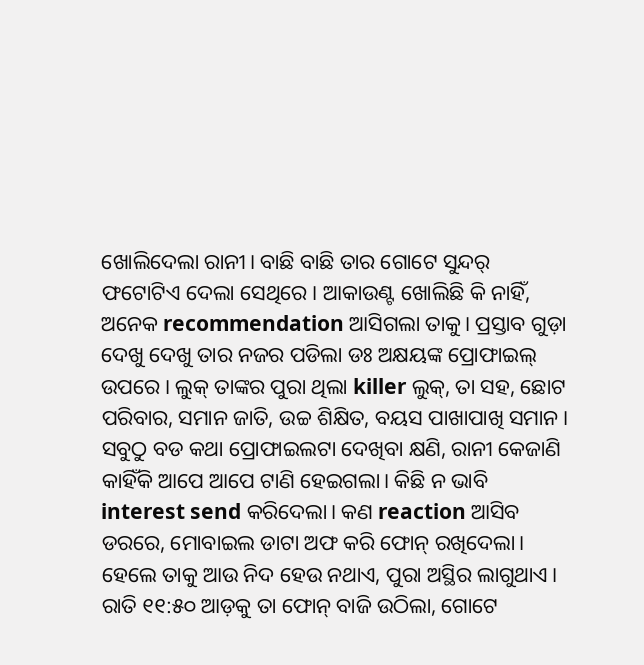ଖୋଲିଦେଲା ରାନୀ। ବାଛି ବାଛି ତାର ଗୋଟେ ସୁନ୍ଦର୍ ଫଟୋଟିଏ ଦେଲା ସେଥିରେ। ଆକାଉଣ୍ଟ ଖୋଲିଛି କି ନାହିଁ, ଅନେକ recommendation ଆସିଗଲା ତାକୁ। ପ୍ରସ୍ତାବ ଗୁଡ଼ା ଦେଖୁ ଦେଖୁ ତାର ନଜର ପଡିଲା ଡଃ ଅକ୍ଷୟଙ୍କ ପ୍ରୋଫାଇଲ୍ ଉପରେ। ଲୁକ୍ ତାଙ୍କର ପୁରା ଥିଲା killer ଲୁକ୍, ତା ସହ, ଛୋଟ ପରିବାର, ସମାନ ଜାତି, ଉଚ୍ଚ ଶିକ୍ଷିତ, ବୟସ ପାଖାପାଖି ସମାନ। ସବୁଠୁ ବଡ କଥା ପ୍ରୋଫାଇଲଟା ଦେଖିବା କ୍ଷଣି, ରାନୀ କେଜାଣି କାହିଁକି ଆପେ ଆପେ ଟାଣି ହେଇଗଲା। କିଛି ନ ଭାବି interest send କରିଦେଲା। କଣ reaction ଆସିବ ଡରରେ, ମୋବାଇଲ ଡାଟା ଅଫ କରି ଫୋନ୍ ରଖିଦେଲା। ହେଲେ ତାକୁ ଆଉ ନିଦ ହେଉ ନଥାଏ, ପୁରା ଅସ୍ଥିର ଲାଗୁଥାଏ। ରାତି ୧୧:୫୦ ଆଡ଼କୁ ତା ଫୋନ୍ ବାଜି ଉଠିଲା, ଗୋଟେ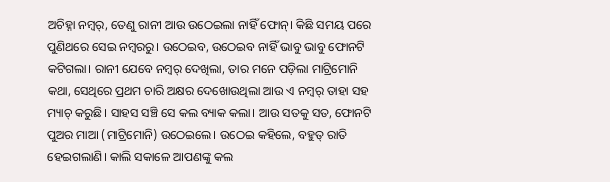ଅଚିହ୍ନା ନମ୍ୱର୍, ତେଣୁ ରାନୀ ଆଉ ଉଠେଇଲା ନାହିଁ ଫୋନ୍। କିଛି ସମୟ ପରେ ପୁଣିଥରେ ସେଇ ନମ୍ୱରରୁ। ଉଠେଇବ, ଉଠେଇବ ନାହିଁ ଭାବୁ ଭାବୁ ଫୋନଟି କଟିଗଲା। ରାନୀ ଯେବେ ନମ୍ୱର୍ ଦେଖିଲା, ତାର ମନେ ପଡ଼ିଲା ମାଟ୍ରିମୋନି କଥା, ସେଥିରେ ପ୍ରଥମ ଚାରି ଅକ୍ଷର ଦେଖୋଉଥିଲା ଆଉ ଏ ନମ୍ୱର୍ ତାହା ସହ ମ୍ୟାଚ୍ କରୁଛି। ସାହସ ସଞ୍ଚି ସେ କଲ ବ୍ୟାକ କଲା। ଆଉ ସତକୁ ସତ, ଫୋନଟି ପୁଅର ମାଆ (ମାଟ୍ରିମୋନି) ଉଠେଇଲେ। ଉଠେଇ କହିଲେ, ବହୁତ୍ ରାତି ହେଇଗଲାଣି। କାଲି ସକାଳେ ଆପଣଙ୍କୁ କଲ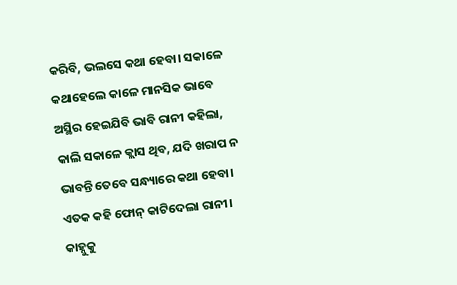କରିବି, ଭଲସେ କଥା ହେବା। ସକାଳେ କଥାହେଲେ କାଳେ ମାନସିକ ଭାବେ ଅସ୍ଥିର ହେଇଯିବି ଭାବି ରାନୀ କହିଲା, କାଲି ସକାଳେ କ୍ଲାସ ଥିବ, ଯଦି ଖରାପ ନ ଭାବନ୍ତି ତେବେ ସନ୍ଧ୍ୟାରେ କଥା ହେବା। ଏତକ କହି ଫୋନ୍ କାଟିଦେଲା ରାନୀ। କାହ୍ନୁକୁ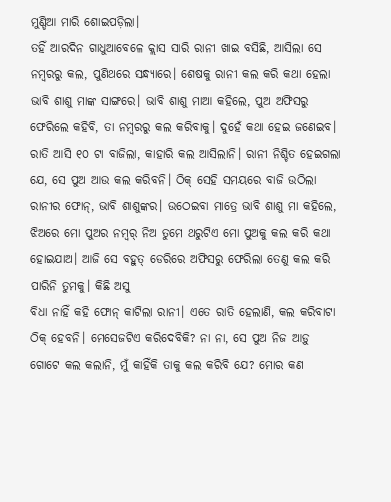ମୁଣ୍ଡିଆ ମାରି ଶୋଇପଡ଼ିଲା।
ତହିଁ ଆରଦିନ ଗାଧୁଆବେଳେ କ୍ଲାସ ସାରି ରାନୀ ଖାଇ ବସିଛି, ଆସିଲା ସେ ନମ୍ବରରୁ କଲ, ପୁଣିଥରେ ସନ୍ଧ୍ୟାରେ। ଶେଷକୁ ରାନୀ କଲ କରି କଥା ହେଲା ଭାବି ଶାଶୁ ମାଙ୍କ ସାଙ୍ଗରେ। ଭାବି ଶାଶୁ ମାଆ କହିଲେ, ପୁଅ ଅଫିସରୁ ଫେରିଲେ କହିବି, ତା ନମ୍ୱରରୁ କଲ କରିବାକୁ। ଦୁହେଁ କଥା ହେଇ ଜଣେଇବ। ରାତି ଆସି ୧୦ ଟା ବାଜିଲା, କାହାରି କଲ ଆସିଲାନି। ରାନୀ ନିଶ୍ଚିତ ହେଇଗଲା ଯେ, ସେ ପୁଅ ଆଉ କଲ କରିବନି। ଠିକ୍ ସେହି ସମୟରେ ବାଜି ଉଠିଲା ରାନୀର ଫୋନ୍, ଭାବି ଶାଶୁଙ୍କର। ଉଠେଇବା ମାତ୍ରେ ଭାବି ଶାଶୁ ମା କହିଲେ, ଝିଅରେ ମୋ ପୁଅର ନମ୍ୱର୍ ନିଅ ତୁମେ ଥରୁଟିଏ ମୋ ପୁଅକୁ କଲ କରି କଥା ହୋଇଯାଅ। ଆଜି ସେ ବହୁତ୍ ଡେରିରେ ଅଫିସରୁ ଫେରିଲା ତେଣୁ କଲ କରି ପାରିନି ତୁମକୁ। କିଛି ଅସୁ
ବିଧା ନାହିଁ କହି ଫୋନ୍ କାଟିଲା ରାନୀ। ଏତେ ରାତି ହେଲାଣି, କଲ କରିବାଟା ଠିକ୍ ହେବନି। ମେସେଜଟିଏ କରିଦେବିକି? ନା ନା, ସେ ପୁଅ ନିଜ ଆଡ଼ୁ ଗୋଟେ କଲ କଲାନି, ମୁଁ କାହିଁକି ତାକୁ କଲ କରିବି ଯେ? ମୋର କଣ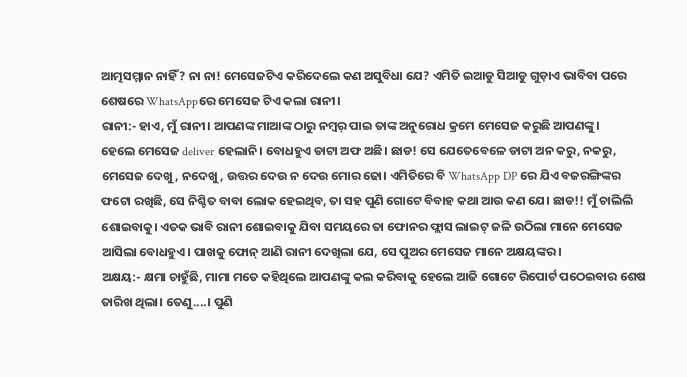ଆତ୍ମସମ୍ମାନ ନାହିଁ? ନା ନା! ମେସେଜଟିଏ କରିଦେଲେ କଣ ଅସୁବିଧା ଯେ? ଏମିତି ଇଆଡୁ ସିଆଡୁ ଗୁଡ଼ାଏ ଭାବିବା ପରେ ଶେଷରେ WhatsAppରେ ମେସେଜ ଟିଏ କଲା ରାନୀ।
ରାନୀ:- ହାଏ, ମୁଁ ରାନୀ। ଆପଣଙ୍କ ମାଆଙ୍କ ଠାରୁ ନମ୍ୱର୍ ପାଇ ତାଙ୍କ ଅନୁରୋଧ କ୍ରମେ ମେସେଜ କରୁଛି ଆପଣଙ୍କୁ।
ହେଲେ ମେସେଜ deliver ହେଲାନି। ବୋଧହୁଏ ଡାଟା ଅଫ ଅଛି। ଛାଡ! ସେ ଯେତେବେଳେ ଡାଟା ଅନ କରୁ, ନକରୁ, ମେସେଜ ଦେଖୁ, ନଦେଖୁ, ଉତ୍ତର ଦେଉ ନ ଦେଉ ମୋର ଢୋ। ଏମିତିରେ ବି WhatsApp DP ରେ ଯିଏ ବଜରଙ୍ଗିଙ୍କର ଫଟୋ ରଖିଛି, ସେ ନିଶ୍ଚିତ ବାବା ଲୋକ ହେଇଥିବ, ତା ସହ ପୁଣି ଗୋଟେ ବିବାହ କଥା ଆଉ କଣ ଯେ। ଛାଡ!! ମୁଁ ଚାଲିଲି ଶୋଇବାକୁ। ଏତକ ଭାବି ରାନୀ ଶୋଇବାକୁ ଯିବା ସମୟରେ ତା ଫୋନର ଫ୍ଲାସ ଲାଇଟ୍ ଜଳି ଉଠିଲା ମାନେ ମେସେଜ ଆସିଲା ବୋଧହୁଏ। ପାଖକୁ ଫୋନ୍ ଆଣି ରାନୀ ଦେଖିଲା ଯେ, ସେ ପୁଅର ମେସେଜ ମାନେ ଅକ୍ଷୟଙ୍କର।
ଅକ୍ଷୟ:- କ୍ଷମା ଚାହୁଁଛି, ମାମା ମତେ କହିଥିଲେ ଆପଣଙ୍କୁ କଲ କରିବାକୁ ହେଲେ ଆଜି ଗୋଟେ ରିପୋର୍ଟ ପଠେଇବାର ଶେଷ ତାରିଖ ଥିଲା। ତେଣୁ....। ପୁଣି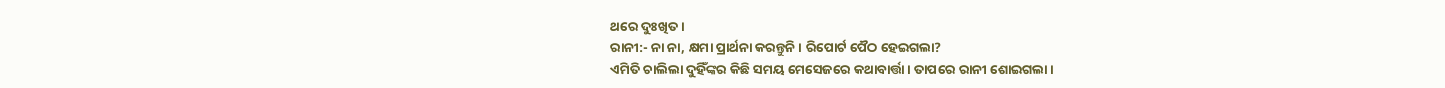ଥରେ ଦୁଃଖିତ।
ରାନୀ:- ନା ନା, କ୍ଷମା ପ୍ରାର୍ଥନା କରନ୍ତୁନି। ରିପୋର୍ଟ ପୈଠ ହେଇଗଲା?
ଏମିତି ଚାଲିଲା ଦୁହିଁଙ୍କର କିଛି ସମୟ ମେସେଜରେ କଥାବାର୍ତ୍ତା। ତାପରେ ରାନୀ ଶୋଇଗଲା।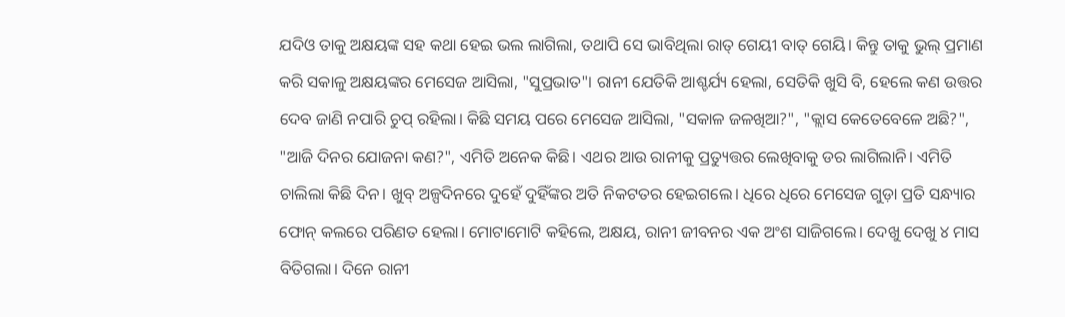ଯଦିଓ ତାକୁ ଅକ୍ଷୟଙ୍କ ସହ କଥା ହେଇ ଭଲ ଲାଗିଲା, ତଥାପି ସେ ଭାବିଥିଲା ରାତ୍ ଗେୟୀ ବାତ୍ ଗେୟି। କିନ୍ତୁ ତାକୁ ଭୁଲ୍ ପ୍ରମାଣ କରି ସକାଳୁ ଅକ୍ଷୟଙ୍କର ମେସେଜ ଆସିଲା, "ସୁପ୍ରଭାତ"। ରାନୀ ଯେତିକି ଆଶ୍ଚର୍ଯ୍ୟ ହେଲା, ସେତିକି ଖୁସି ବି, ହେଲେ କଣ ଉତ୍ତର ଦେବ ଜାଣି ନପାରି ଚୁପ୍ ରହିଲା। କିଛି ସମୟ ପରେ ମେସେଜ ଆସିଲା, "ସକାଳ ଜଳଖିଆ?", "କ୍ଲାସ କେତେବେଳେ ଅଛି?", "ଆଜି ଦିନର ଯୋଜନା କଣ?", ଏମିତି ଅନେକ କିଛି। ଏଥର ଆଉ ରାନୀକୁ ପ୍ରତ୍ୟୁତ୍ତର ଲେଖିବାକୁ ଡର ଲାଗିଲାନି। ଏମିତି ଚାଲିଲା କିଛି ଦିନ। ଖୁବ୍ ଅଳ୍ପଦିନରେ ଦୁହେଁ ଦୁହିଁଙ୍କର ଅତି ନିକଟତର ହେଇଗଲେ। ଧିରେ ଧିରେ ମେସେଜ ଗୁଡ଼ା ପ୍ରତି ସନ୍ଧ୍ୟାର ଫୋନ୍ କଲରେ ପରିଣତ ହେଲା। ମୋଟାମୋଟି କହିଲେ, ଅକ୍ଷୟ, ରାନୀ ଜୀବନର ଏକ ଅଂଶ ସାଜିଗଲେ। ଦେଖୁ ଦେଖୁ ୪ ମାସ ବିତିଗଲା। ଦିନେ ରାନୀ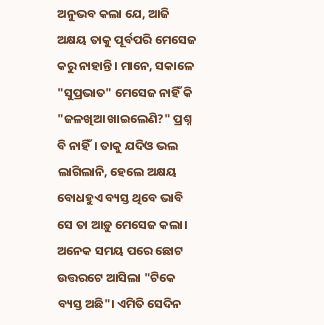ଅନୁଭବ କଲା ଯେ, ଆଜି ଅକ୍ଷୟ ତାକୁ ପୂର୍ବପରି ମେସେଜ କରୁ ନାହାନ୍ତି। ମାନେ, ସକାଳେ "ସୁପ୍ରଭାତ" ମେସେଜ ନାହିଁ କି "ଜଳଖିଆ ଖାଇଲେଣି?" ପ୍ରଶ୍ନ ବି ନାହିଁ। ତାକୁ ଯଦିଓ ଭଲ ଲାଗିଲାନି, ହେଲେ ଅକ୍ଷୟ ବୋଧହୁଏ ବ୍ୟସ୍ତ ଥିବେ ଭାବି ସେ ତା ଆଡ଼ୁ ମେସେଜ କଲା। ଅନେକ ସମୟ ପରେ ଛୋଟ ଉତ୍ତରଟେ ଆସିଲା "ଟିକେ ବ୍ୟସ୍ତ ଅଛି"। ଏମିତି ସେଦିନ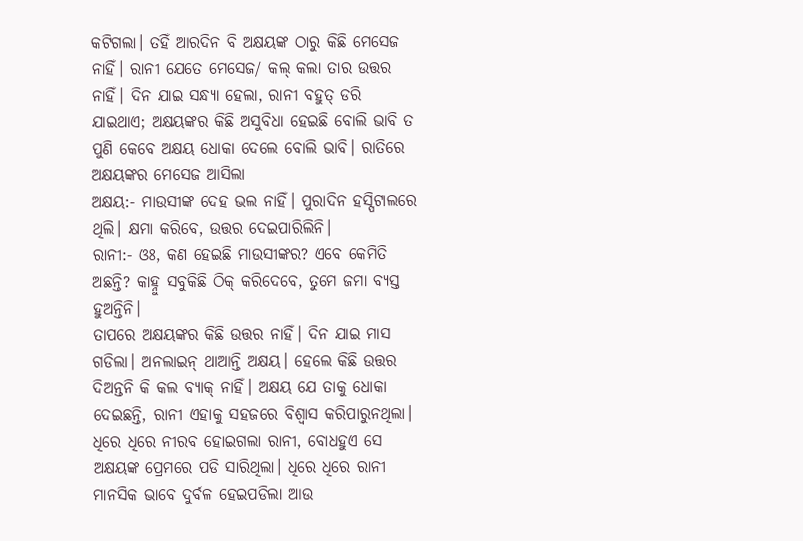କଟିଗଲା। ତହିଁ ଆରଦିନ ବି ଅକ୍ଷୟଙ୍କ ଠାରୁ କିଛି ମେସେଜ ନାହିଁ। ରାନୀ ଯେତେ ମେସେଜ/ କଲ୍ କଲା ତାର ଉତ୍ତର ନାହିଁ। ଦିନ ଯାଇ ସନ୍ଧ୍ୟା ହେଲା, ରାନୀ ବହୁତ୍ ଡରି ଯାଇଥାଏ; ଅକ୍ଷୟଙ୍କର କିଛି ଅସୁବିଧା ହେଇଛି ବୋଲି ଭାବି ତ ପୁଣି କେବେ ଅକ୍ଷୟ ଧୋକା ଦେଲେ ବୋଲି ଭାବି। ରାତିରେ ଅକ୍ଷୟଙ୍କର ମେସେଜ ଆସିଲା
ଅକ୍ଷୟ:- ମାଉସୀଙ୍କ ଦେହ ଭଲ ନାହିଁ। ପୁରାଦିନ ହସ୍ପିଟାଲରେ ଥିଲି। କ୍ଷମା କରିବେ, ଉତ୍ତର ଦେଇପାରିଲିନି।
ରାନୀ:- ଓଃ, କଣ ହେଇଛି ମାଉସୀଙ୍କର? ଏବେ କେମିତି ଅଛନ୍ତି? କାହ୍ନୁ ସବୁକିଛି ଠିକ୍ କରିଦେବେ, ତୁମେ ଜମା ବ୍ୟସ୍ତ ହୁଅନ୍ତିନି।
ତାପରେ ଅକ୍ଷୟଙ୍କର କିଛି ଉତ୍ତର ନାହିଁ। ଦିନ ଯାଇ ମାସ ଗଡିଲା। ଅନଲାଇନ୍ ଥାଆନ୍ତି ଅକ୍ଷୟ। ହେଲେ କିଛି ଉତ୍ତର ଦିଅନ୍ତନି କି କଲ ବ୍ୟାକ୍ ନାହିଁ। ଅକ୍ଷୟ ଯେ ତାକୁ ଧୋକା ଦେଇଛନ୍ତି, ରାନୀ ଏହାକୁ ସହଜରେ ବିଶ୍ୱାସ କରିପାରୁନଥିଲା। ଧିରେ ଧିରେ ନୀରବ ହୋଇଗଲା ରାନୀ, ବୋଧହୁଏ ସେ ଅକ୍ଷୟଙ୍କ ପ୍ରେମରେ ପଡି ସାରିଥିଲା। ଧିରେ ଧିରେ ରାନୀ ମାନସିକ ଭାବେ ଦୁର୍ବଳ ହେଇପଡିଲା ଆଉ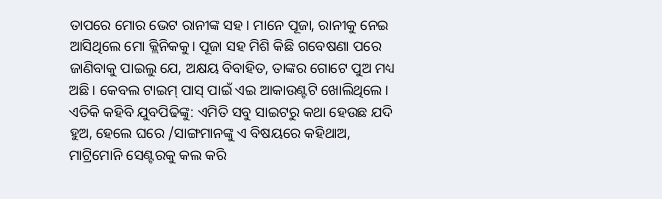ତାପରେ ମୋର ଭେଟ ରାନୀଙ୍କ ସହ। ମାନେ ପୂଜା, ରାନୀକୁ ନେଇ ଆସିଥିଲେ ମୋ କ୍ଲିନିକକୁ। ପୂଜା ସହ ମିଶି କିଛି ଗବେଷଣା ପରେ ଜାଣିବାକୁ ପାଇଲୁ ଯେ, ଅକ୍ଷୟ ବିବାହିତ, ତାଙ୍କର ଗୋଟେ ପୁଅ ମଧ୍ୟ ଅଛି। କେବଲ ଟାଇମ୍ ପାସ୍ ପାଇଁ ଏଇ ଆକାଉଣ୍ଟଟି ଖୋଲିଥିଲେ।
ଏତିକି କହିବି ଯୁବପିଢିଙ୍କୁ: ଏମିତି ସବୁ ସାଇଟରୁ କଥା ହେଉଛ ଯଦି ହୁଅ, ହେଲେ ଘରେ /ସାଙ୍ଗମାନଙ୍କୁ ଏ ବିଷୟରେ କହିଥାଅ, ମାଟ୍ରିମୋନି ସେଣ୍ଟରକୁ କଲ କରି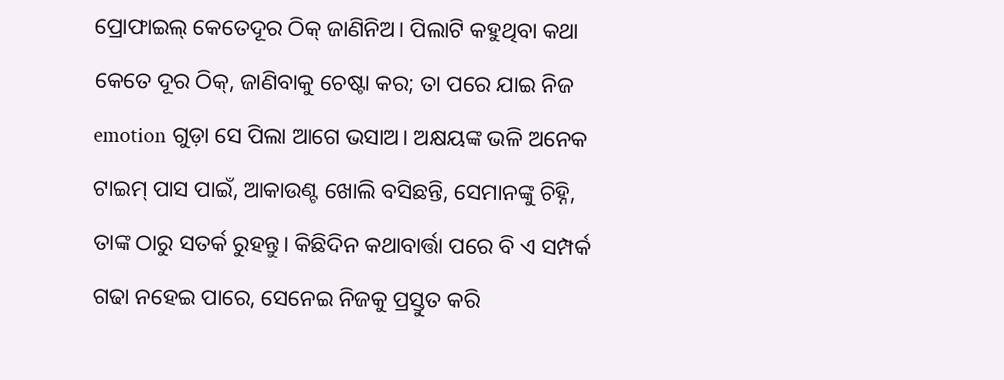ପ୍ରୋଫାଇଲ୍ କେତେଦୂର ଠିକ୍ ଜାଣିନିଅ। ପିଲାଟି କହୁଥିବା କଥା କେତେ ଦୂର ଠିକ୍, ଜାଣିବାକୁ ଚେଷ୍ଟା କର; ତା ପରେ ଯାଇ ନିଜ emotion ଗୁଡ଼ା ସେ ପିଲା ଆଗେ ଭସାଅ। ଅକ୍ଷୟଙ୍କ ଭଳି ଅନେକ ଟାଇମ୍ ପାସ ପାଇଁ, ଆକାଉଣ୍ଟ ଖୋଲି ବସିଛନ୍ତି, ସେମାନଙ୍କୁ ଚିହ୍ନି, ତାଙ୍କ ଠାରୁ ସତର୍କ ରୁହନ୍ତୁ। କିଛିଦିନ କଥାବାର୍ତ୍ତା ପରେ ବି ଏ ସମ୍ପର୍କ ଗଢା ନହେଇ ପାରେ, ସେନେଇ ନିଜକୁ ପ୍ରସ୍ତୁତ କରି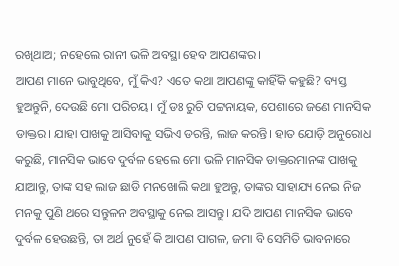ରଖିଥାଅ; ନହେଲେ ରାନୀ ଭଳି ଅବସ୍ଥା ହେବ ଆପଣଙ୍କର।
ଆପଣ ମାନେ ଭାବୁଥିବେ, ମୁଁ କିଏ? ଏତେ କଥା ଆପଣଙ୍କୁ କାହିଁକି କହୁଛି? ବ୍ୟସ୍ତ ହୁଅନ୍ତୁନି, ଦେଉଛି ମୋ ପରିଚୟ। ମୁଁ ଡଃ ରୁଚି ପଟ୍ଟନାୟକ, ପେଶାରେ ଜଣେ ମାନସିକ ଡାକ୍ତର। ଯାହା ପାଖକୁ ଆସିବାକୁ ସଭିଏ ଡରନ୍ତି, ଲାଜ କରନ୍ତି। ହାତ ଯୋଡ଼ି ଅନୁରୋଧ କରୁଛି, ମାନସିକ ଭାବେ ଦୁର୍ବଳ ହେଲେ ମୋ ଭଳି ମାନସିକ ଡାକ୍ତରମାନଙ୍କ ପାଖକୁ ଯାଆନ୍ତୁ, ତାଙ୍କ ସହ ଲାଜ ଛାଡି ମନଖୋଲି କଥା ହୁଅନ୍ତୁ, ତାଙ୍କର ସାହାଯ୍ୟ ନେଇ ନିଜ ମନକୁ ପୁଣି ଥରେ ସନ୍ତୁଳନ ଅବସ୍ଥାକୁ ନେଇ ଆସନ୍ତୁ। ଯଦି ଆପଣ ମାନସିକ ଭାବେ ଦୁର୍ବଳ ହେଉଛନ୍ତି, ତା ଅର୍ଥ ନୁହେଁ କି ଆପଣ ପାଗଳ, ଜମା ବି ସେମିତି ଭାବନାରେ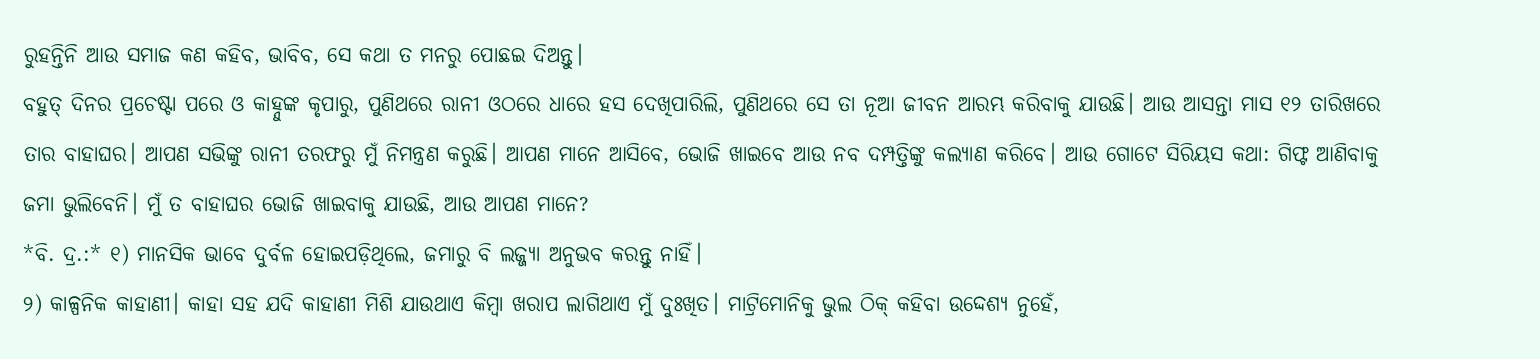ରୁହନ୍ତିନି ଆଉ ସମାଜ କଣ କହିବ, ଭାବିବ, ସେ କଥା ତ ମନରୁ ପୋଛଇ ଦିଅନ୍ତୁ।
ବହୁତ୍ ଦିନର ପ୍ରଚେଷ୍ଟା ପରେ ଓ କାହ୍ନୁଙ୍କ କୃପାରୁ, ପୁଣିଥରେ ରାନୀ ଓଠରେ ଧାରେ ହସ ଦେଖିପାରିଲି, ପୁଣିଥରେ ସେ ତା ନୂଆ ଜୀବନ ଆରମ୍ଭ କରିବାକୁ ଯାଉଛି। ଆଉ ଆସନ୍ତା ମାସ ୧୨ ତାରିଖରେ ତାର ବାହାଘର। ଆପଣ ସଭିଙ୍କୁ ରାନୀ ତରଫରୁ ମୁଁ ନିମନ୍ତ୍ରଣ କରୁଛି। ଆପଣ ମାନେ ଆସିବେ, ଭୋଜି ଖାଇବେ ଆଉ ନବ ଦମ୍ପତ୍ତିଙ୍କୁ କଲ୍ୟାଣ କରିବେ। ଆଉ ଗୋଟେ ସିରିୟସ କଥା: ଗିଫ୍ଟ ଆଣିବାକୁ ଜମା ଭୁଲିବେନି। ମୁଁ ତ ବାହାଘର ଭୋଜି ଖାଇବାକୁ ଯାଉଛି, ଆଉ ଆପଣ ମାନେ?
*ବି. ଦ୍ର.:* ୧) ମାନସିକ ଭାବେ ଦୁର୍ବଳ ହୋଇପଡ଼ିଥିଲେ, ଜମାରୁ ବି ଲଜ୍ଜ୍ୟା ଅନୁଭବ କରନ୍ତୁ ନାହିଁ।
୨) କାଳ୍ପନିକ କାହାଣୀ। କାହା ସହ ଯଦି କାହାଣୀ ମିଶି ଯାଉଥାଏ କିମ୍ବା ଖରାପ ଲାଗିଥାଏ ମୁଁ ଦୁଃଖିତ। ମାଟ୍ରିମୋନିକୁ ଭୁଲ ଠିକ୍ କହିବା ଉଦ୍ଦେଶ୍ୟ ନୁହେଁ,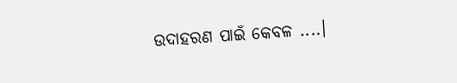ଉଦାହରଣ ପାଇଁ କେବଳ ....।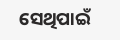ସେଥିପାଇଁ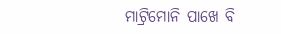ମାଟ୍ରିମୋନି ପାଖେ ବି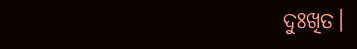ଦୁଃଖିତ।